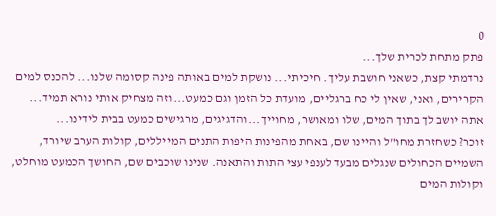0
פתק מתחת לכרית שלך...
נרדמתי קצת, כשאני חושבת עליך. חיכיתי... נושקת למים באותה פינה קסומה שלנו... להכנס למים הקרירים, ואני, שאין לי כח ברגליים, מועדת כל הזמן וגם כמעט...וזה מצחיק אותי נורא תמיד... אתה יושב לך בתוך המים, שלו ומאושר, מחוייך...והדגיגים, מרגישים כמעט בבית לידינו...
זוכר? כשחזרת מחו"ל והיינו שם, באחת מהפינות היפות התנים המייללים, קולות הערב שיורד, השמיים הכחולים שנגלים מבעד לענפי עצי התות והתאנה. שנינו שוכבים שם, החושך הכמעט מוחלט, וקולות המים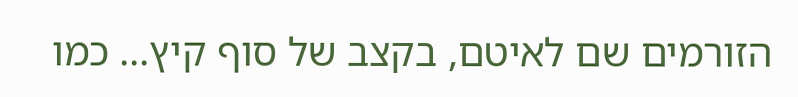הזורמים שם לאיטם, בקצב של סוף קיץ... כמו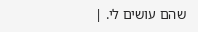שהם עושים לי. |